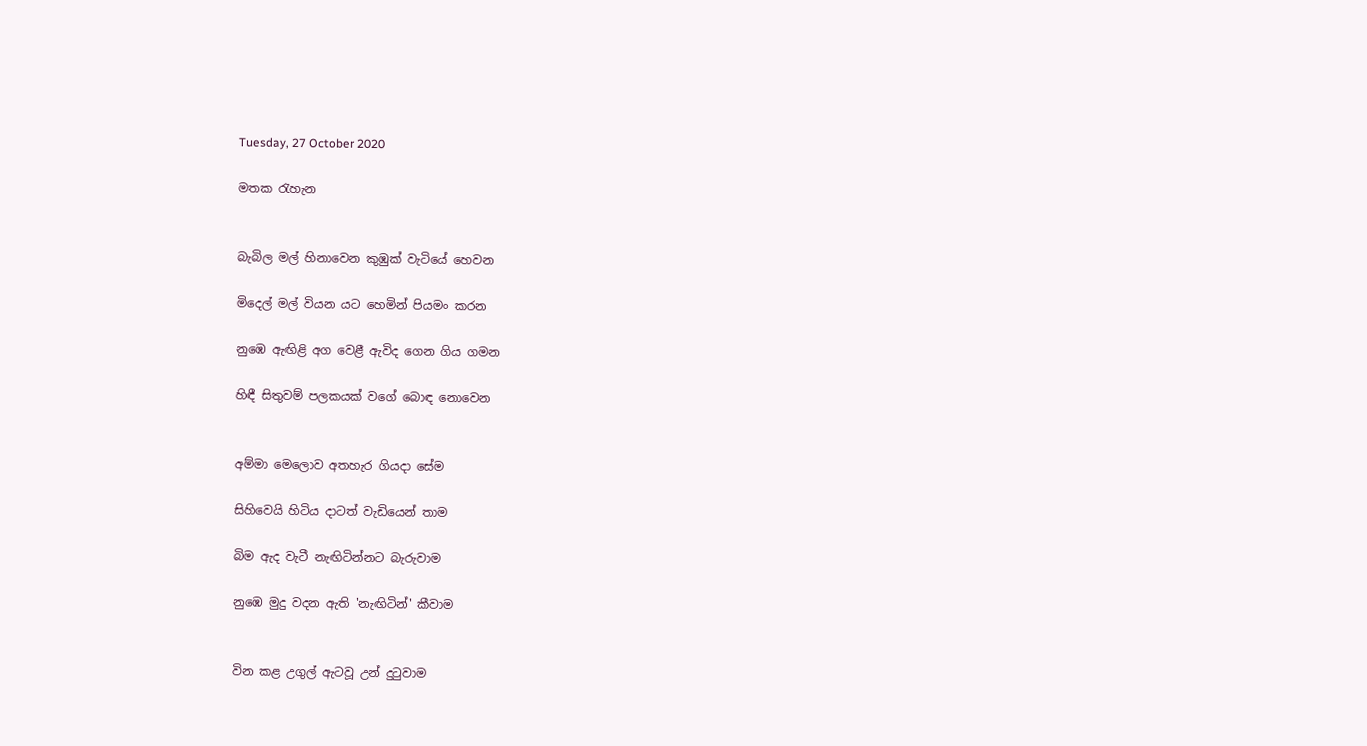Tuesday, 27 October 2020

මතක රැහැන


බැබිල මල් හිනාවෙන කුඹුක් වැටියේ හෙවන

මිදෙල් මල් වියන යට හෙමින් පියමං කරන

නුඹෙ ඇඟිළි අග වෙළී ඇවිද ගෙන ගිය ගමන

හිඳී සිතුවම් පලකයක් වගේ බොඳ නොවෙන


අම්මා මෙලොව අතහැර ගියදා සේම

සිහිවෙයි හිටිය දාටත් වැඩියෙන් තාම

බිම ඇද වැටී නැඟිටින්නට බැරුවාම

නුඹෙ මුදු වදන ඇති 'නැඟිටින්' කීවාම


වින කළ උගුල් ඇටවූ උන් දුටුවාම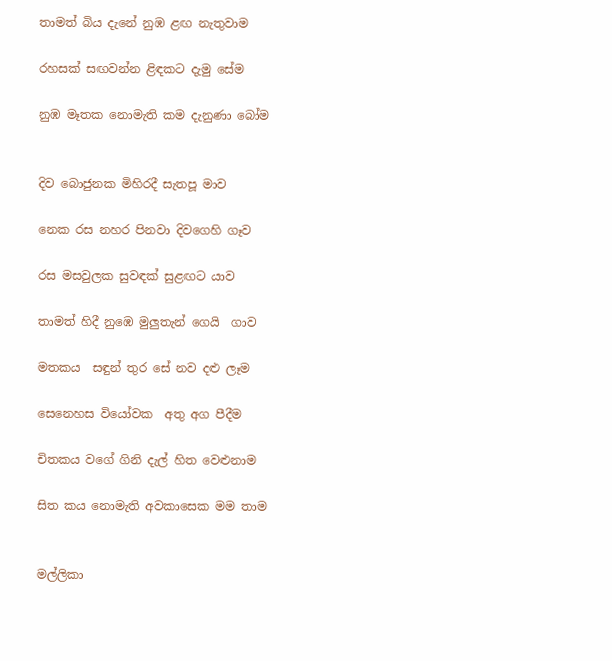තාමත් බිය දැනේ නුඹ ළඟ නැතුවාම

රහසක් සඟවන්න ළිඳකට දැමු සේම

නුඹ මෑතක නොමැති කම දැනුණා බෝම


දිව බොජුනක මිහිරදී සැතපූ මාව

නෙක රස නහර පිනවා දිවගෙහි ගෑව

රස මසවුලක සුවඳක් සුළඟට යාව

තාමත් හිදී නුඹෙ මුලුතැන් ගෙයි  ගාව

මතකය  සඳුන් තුර සේ නව දළු ලෑම

සෙනෙහස වියෝවක  අතු අග පීදීම

චිතකය වගේ ගිනි දැල් හිත වෙළුනාම

සිත කය නොමැති අවකාසෙක මම තාම


මල්ලිකා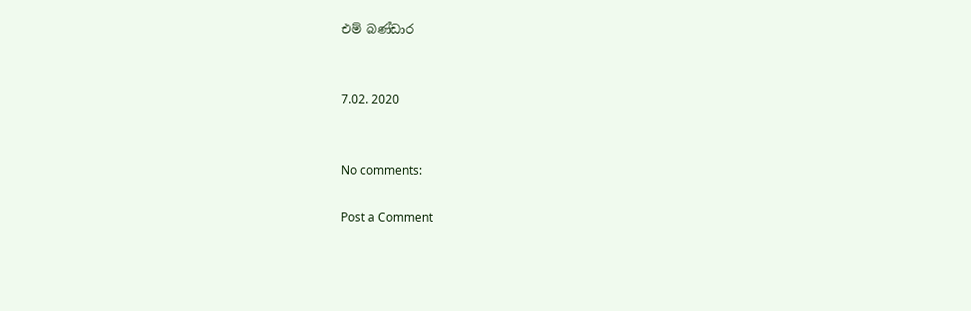එම් බණ්ඩාර


7.02. 2020


No comments:

Post a Comment